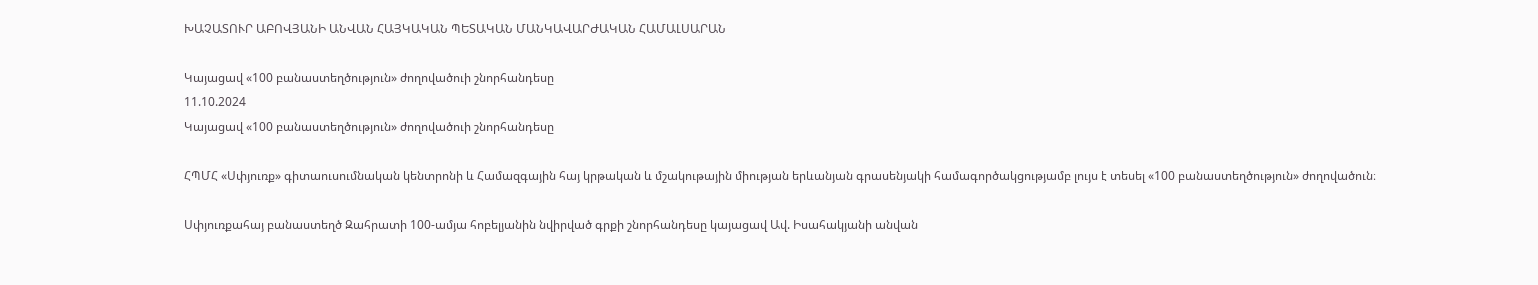ԽԱՉԱՏՈՒՐ ԱԲՈՎՅԱՆԻ ԱՆՎԱՆ ՀԱՅԿԱԿԱՆ ՊԵՏԱԿԱՆ ՄԱՆԿԱՎԱՐԺԱԿԱՆ ՀԱՄԱԼՍԱՐԱՆ

Կայացավ «100 բանաստեղծություն» ժողովածուի շնորհանդեսը
11.10.2024
Կայացավ «100 բանաստեղծություն» ժողովածուի շնորհանդեսը

ՀՊՄՀ «Սփյուռք» գիտաուսումնական կենտրոնի և Համազգային հայ կրթական և մշակութային միության երևանյան գրասենյակի համագործակցությամբ լույս է տեսել «100 բանաստեղծություն» ժողովածուն։

Սփյուռքահայ բանաստեղծ Զահրատի 100-ամյա հոբելյանին նվիրված գրքի շնորհանդեսը կայացավ Ավ. Իսահակյանի անվան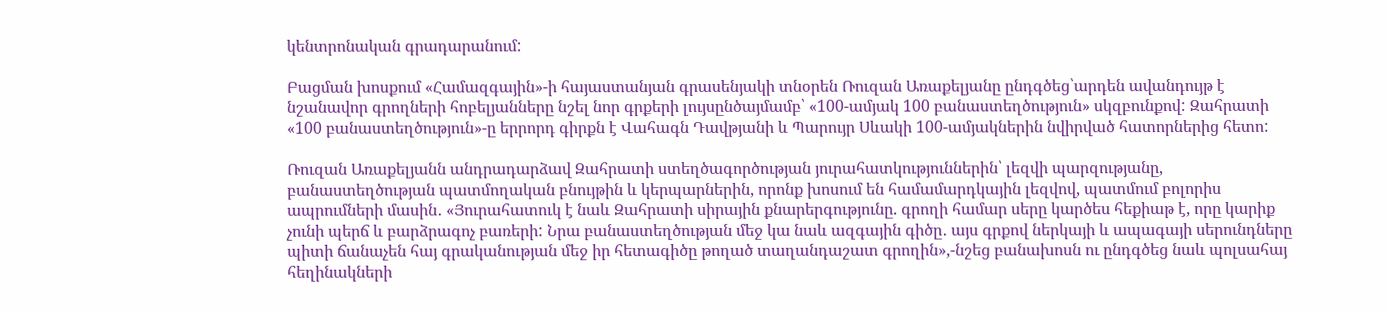կենտրոնական գրադարանում:

Բացման խոսքում «Համազգային»-ի հայաստանյան գրասենյակի տնօրեն Ռուզան Առաքելյանը ընդգծեց՝արդեն ավանդույթ է նշանավոր գրողների հոբելյանները նշել նոր գրքերի լույսընծայմամբ՝ «100-ամյակ 100 բանաստեղծություն» սկզբունքով: Զահրատի «100 բանաստեղծություն»-ը երրորդ գիրքն է Վահագն Դավթյանի և Պարույր Սևակի 100-ամյակներին նվիրված հատորներից հետո:

Ռուզան Առաքելյանն անդրադարձավ Զահրատի ստեղծագործության յուրահատկություններին՝ լեզվի պարզությանը, բանաստեղծության պատմողական բնույթին և կերպարներին, որոնք խոսում են համամարդկային լեզվով, պատմում բոլորիս ապրումների մասին․ «Յուրահատուկ է նաև Զահրատի սիրային քնարերգությունը. գրողի համար սերը կարծես հեքիաթ է, որը կարիք չունի պերճ և բարձրագոչ բառերի: Նրա բանաստեղծության մեջ կա նաև ազգային գիծը․ այս գրքով ներկայի և ապագայի սերունդները պիտի ճանաչեն հայ գրականության մեջ իր հետագիծը թողած տաղանդաշատ գրողին»,-նշեց բանախոսն ու ընդգծեց նաև պոլսահայ հեղինակների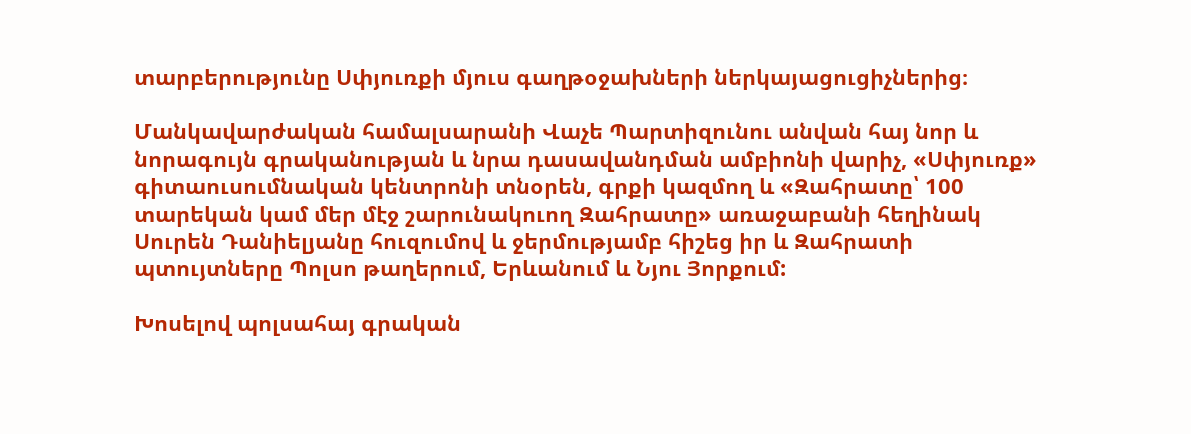տարբերությունը Սփյուռքի մյուս գաղթօջախների ներկայացուցիչներից։

Մանկավարժական համալսարանի Վաչե Պարտիզունու անվան հայ նոր և նորագույն գրականության և նրա դասավանդման ամբիոնի վարիչ, «Սփյուռք» գիտաուսումնական կենտրոնի տնօրեն, գրքի կազմող և «Զահրատը՝ 100 տարեկան կամ մեր մէջ շարունակուող Զահրատը» առաջաբանի հեղինակ Սուրեն Դանիելյանը հուզումով և ջերմությամբ հիշեց իր և Զահրատի պտույտները Պոլսո թաղերում, Երևանում և Նյու Յորքում:

Խոսելով պոլսահայ գրական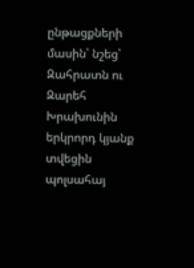ընթացքների մասին՝ նշեց՝ Զահրատն ու Զարեհ Խրախունին երկրորդ կյանք տվեցին պոլսահայ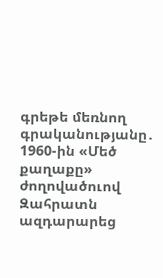գրեթե մեռնող գրականությանը․ 1960-ին «Մեծ քաղաքը» ժողովածուով Զահրատն ազդարարեց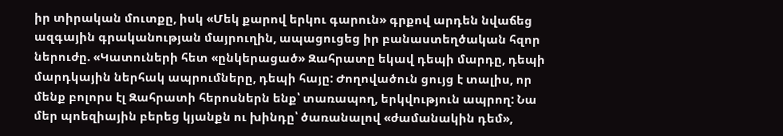իր տիրական մուտքը, իսկ «Մեկ քարով երկու գարուն» գրքով արդեն նվաճեց ազգային գրականության մայրուղին, ապացուցեց իր բանաստեղծական հզոր ներուժը. «Կատուների հետ «ընկերացած» Զահրատը եկավ դեպի մարդը, դեպի մարդկային ներհակ ապրումները, դեպի հայը: Ժողովածուն ցույց է տալիս, որ մենք բոլորս էլ Զահրատի հերոսներն ենք՝ տառապող, երկվություն ապրող: Նա մեր պոեզիային բերեց կյանքն ու խինդը՝ ծառանալով «ժամանակին դեմ»,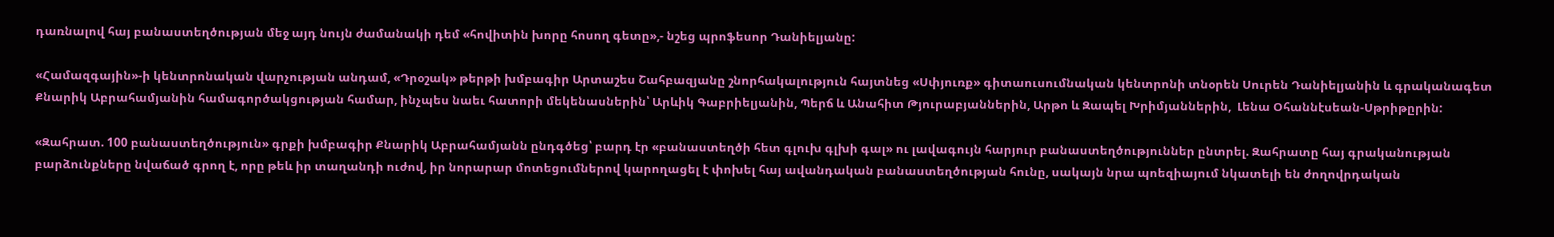դառնալով հայ բանաստեղծության մեջ այդ նույն ժամանակի դեմ «հովիտին խորը հոսող գետը»,- նշեց պրոֆեսոր Դանիելյանը:

«Համազգային»-ի կենտրոնական վարչության անդամ, «Դրօշակ» թերթի խմբագիր Արտաշես Շահբազյանը շնորհակալություն հայտնեց «Սփյուռք» գիտաուսումնական կենտրոնի տնօրեն Սուրեն Դանիելյանին և գրականագետ Քնարիկ Աբրահամյանին համագործակցության համար, ինչպես նաեւ հատորի մեկենասներին՝ Արևիկ Գաբրիելյանին, Պերճ և Անահիտ Թյուրաբյաններին, Արթո և Զապել Խրիմյաններին,  Լենա Օհաննէսեան-Սթրիթըրին:

«Զահրատ. 100 բանաստեղծություն» գրքի խմբագիր Քնարիկ Աբրահամյանն ընդգծեց՝ բարդ էր «բանաստեղծի հետ գլուխ գլխի գալ» ու լավագույն հարյուր բանաստեղծություններ ընտրել. Զահրատը հայ գրականության բարձունքները նվաճած գրող է, որը թեև իր տաղանդի ուժով, իր նորարար մոտեցումներով կարողացել է փոխել հայ ավանդական բանաստեղծության հունը, սակայն նրա պոեզիայում նկատելի են ժողովրդական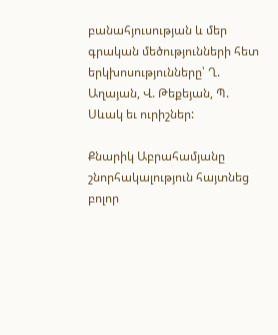բանահյուսության և մեր գրական մեծությունների հետ երկխոսությունները՝ Ղ. Աղայան, Վ. Թեքեյան, Պ. Սևակ եւ ուրիշներ:

Քնարիկ Աբրահամյանը շնորհակալություն հայտնեց բոլոր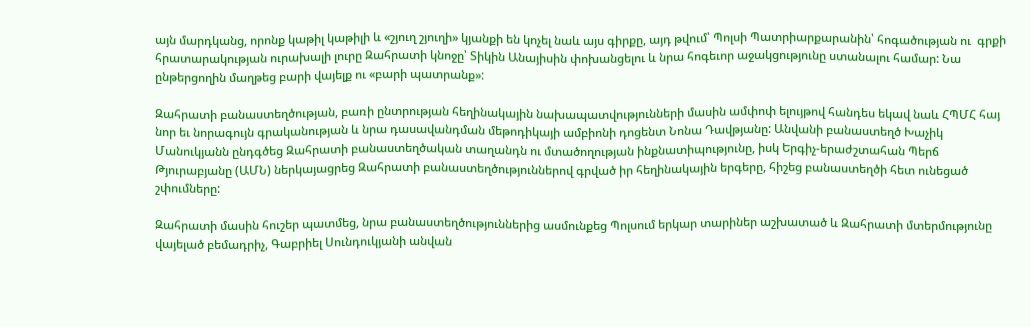այն մարդկանց, որոնք կաթիլ կաթիլի և «շյուղ շյուղի» կյանքի են կոչել նաև այս գիրքը, այդ թվում՝ Պոլսի Պատրիարքարանին՝ հոգածության ու  գրքի հրատարակության ուրախալի լուրը Զահրատի կնոջը՝ Տիկին Անայիսին փոխանցելու և նրա հոգեւոր աջակցությունը ստանալու համար: Նա ընթերցողին մաղթեց բարի վայելք ու «բարի պատրանք»:

Զահրատի բանաստեղծության, բառի ընտրության հեղինակային նախապատվությունների մասին ամփոփ ելույթով հանդես եկավ նաև ՀՊՄՀ հայ նոր եւ նորագույն գրականության և նրա դասավանդման մեթոդիկայի ամբիոնի դոցենտ Նոնա Դավթյանը: Անվանի բանաստեղծ Խաչիկ Մանուկյանն ընդգծեց Զահրատի բանաստեղծական տաղանդն ու մտածողության ինքնատիպությունը, իսկ Երգիչ-երաժշտահան Պերճ Թյուրաբյանը (ԱՄՆ) ներկայացրեց Զահրատի բանաստեղծություններով գրված իր հեղինակային երգերը, հիշեց բանաստեղծի հետ ունեցած շփումները:

Զահրատի մասին հուշեր պատմեց, նրա բանաստեղծություններից ասմունքեց Պոլսում երկար տարիներ աշխատած և Զահրատի մտերմությունը վայելած բեմադրիչ, Գաբրիել Սունդուկյանի անվան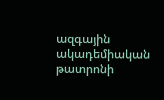ազգային ակադեմիական թատրոնի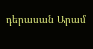դերասան Արամ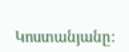Կոստանյանը: